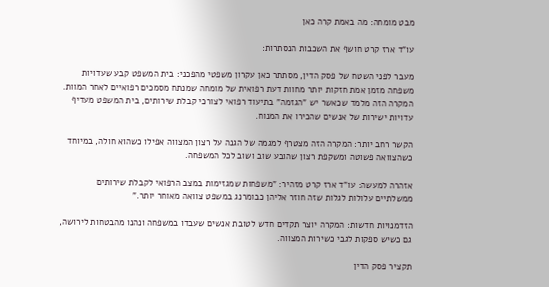מבט מומחה: מה באמת קרה כאן

עו"ד ארז קרט חושף את השכבות הנסתרות:

מעבר לפני השטח של פסק הדין, מסתתר כאן עקרון משפטי מהפכני: בית המשפט קבע שעדויות משפחה מזמן אמת חזקות יותר מחוות דעת רפואית של מומחה שמנתח מסמכים רפואיים לאחר המוות. המקרה הזה מלמד שכאשר יש "הגזמה" בתיעוד רפואי לצורכי קבלת שירותים, בית המשפט מעדיף עדויות ישירות של אנשים שהכירו את המנוח.

הקשר רחב יותר: המקרה הזה מצטרף למגמה של הגנה על רצון המצווה אפילו כשהוא חולה, במיוחד כשהצוואה פשוטה ומשקפת רצון שהובע שוב ושוב לכל המשפחה.

אזהרה למעשה: עו"ד ארז קרט מזהיר: "משפחות שמגזימות במצב הרפואי לקבלת שירותים ממשלתיים עלולות לגלות שזה חוזר אליהן כבומרנג במשפט צוואה מאוחר יותר."

הזדמנויות חדשות: המקרה יוצר תקדים חדש לטובת אנשים שעבדו במשפחה ונהנו מהבטחות לירושה, גם כשיש ספקות לגבי כשירות המצווה.

תקציר פסק הדין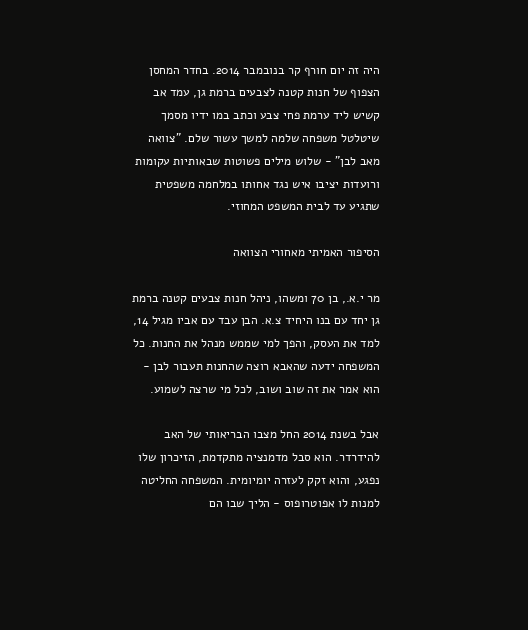היה זה יום חורף קר בנובמבר 2014. בחדר המחסן הצפוף של חנות קטנה לצבעים ברמת גן, עמד אב קשיש ליד ערמת פחי צבע וכתב במו ידיו מסמך שיטלטל משפחה שלמה למשך עשור שלם. "צוואה מאב לבן" - שלוש מילים פשוטות שבאותיות עקומות ורועדות יציבו איש נגד אחותו במלחמה משפטית שתגיע עד לבית המשפט המחוזי.

הסיפור האמיתי מאחורי הצוואה

מר י.א., בן 70 ומשהו, ניהל חנות צבעים קטנה ברמת גן יחד עם בנו היחיד צ.א. הבן עבד עם אביו מגיל 14, למד את העסק, והפך למי שממש מנהל את החנות. כל המשפחה ידעה שהאבא רוצה שהחנות תעבור לבן - הוא אמר את זה שוב ושוב, לכל מי שרצה לשמוע.

אבל בשנת 2014 החל מצבו הבריאותי של האב להידרדר. הוא סבל מדמנציה מתקדמת, הזיכרון שלו נפגע, והוא זקק לעזרה יומיומית. המשפחה החליטה למנות לו אפוטרופוס - הליך שבו הם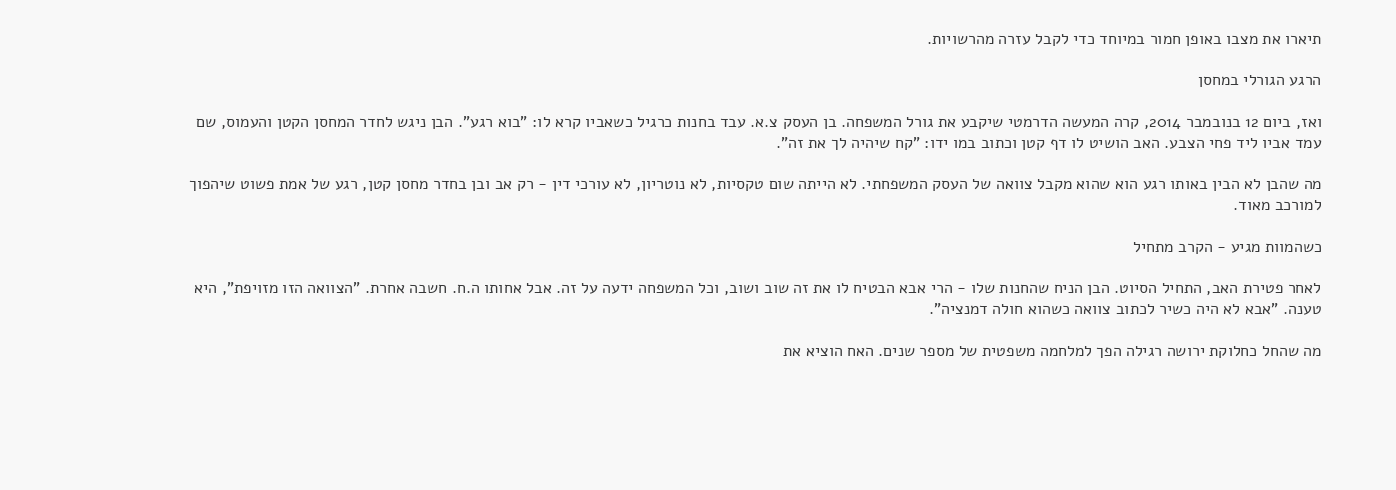תיארו את מצבו באופן חמור במיוחד כדי לקבל עזרה מהרשויות.

הרגע הגורלי במחסן

ואז, ביום 12 בנובמבר 2014, קרה המעשה הדרמטי שיקבע את גורל המשפחה. בן העסק צ.א. עבד בחנות כרגיל כשאביו קרא לו: "בוא רגע". הבן ניגש לחדר המחסן הקטן והעמוס, שם עמד אביו ליד פחי הצבע. האב הושיט לו דף קטן וכתוב במו ידו: "קח שיהיה לך את זה".

מה שהבן לא הבין באותו רגע הוא שהוא מקבל צוואה של העסק המשפחתי. לא הייתה שום טקסיות, לא נוטריון, לא עורכי דין - רק אב ובן בחדר מחסן קטן, רגע של אמת פשוט שיהפוך למורכב מאוד.

כשהמוות מגיע - הקרב מתחיל

לאחר פטירת האב, התחיל הסיוט. הבן הניח שהחנות שלו - הרי אבא הבטיח לו את זה שוב ושוב, וכל המשפחה ידעה על זה. אבל אחותו ה.ח. חשבה אחרת. "הצוואה הזו מזויפת", היא טענה. "אבא לא היה כשיר לכתוב צוואה כשהוא חולה דמנציה".

מה שהחל כחלוקת ירושה רגילה הפך למלחמה משפטית של מספר שנים. האח הוציא את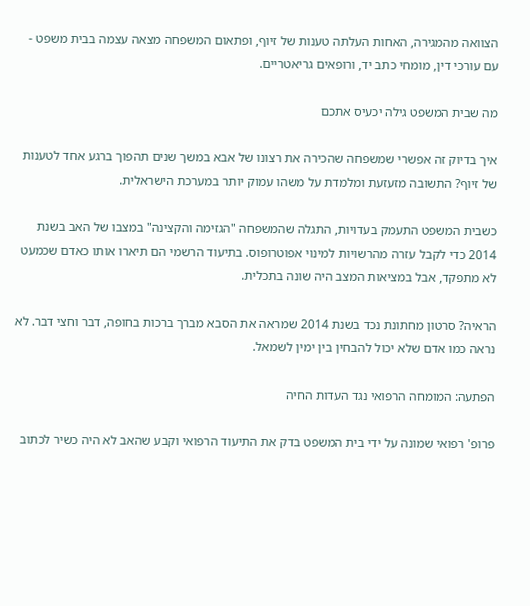הצוואה מהמגירה, האחות העלתה טענות של זיוף, ופתאום המשפחה מצאה עצמה בבית משפט - עם עורכי דין, מומחי כתב יד, ורופאים גריאטריים.

מה שבית המשפט גילה יכעיס אתכם

איך בדיוק זה אפשרי שמשפחה שהכירה את רצונו של אבא במשך שנים תהפוך ברגע אחד לטענות של זיוף? התשובה מזעזעת ומלמדת על משהו עמוק יותר במערכת הישראלית.

כשבית המשפט התעמק בעדויות, התגלה שהמשפחה "הגזימה והקצינה" במצבו של האב בשנת 2014 כדי לקבל עזרה מהרשויות למינוי אפוטרופוס. בתיעוד הרשמי הם תיארו אותו כאדם שכמעט לא מתפקד, אבל במציאות המצב היה שונה בתכלית.

הראיה? סרטון מחתונת נכד בשנת 2014 שמראה את הסבא מברך ברכות בחופה, דבר וחצי דבר. לא נראה כמו אדם שלא יכול להבחין בין ימין לשמאל.

הפתעה: המומחה הרפואי נגד העדות החיה

פרופ' רפואי שמונה על ידי בית המשפט בדק את התיעוד הרפואי וקבע שהאב לא היה כשיר לכתוב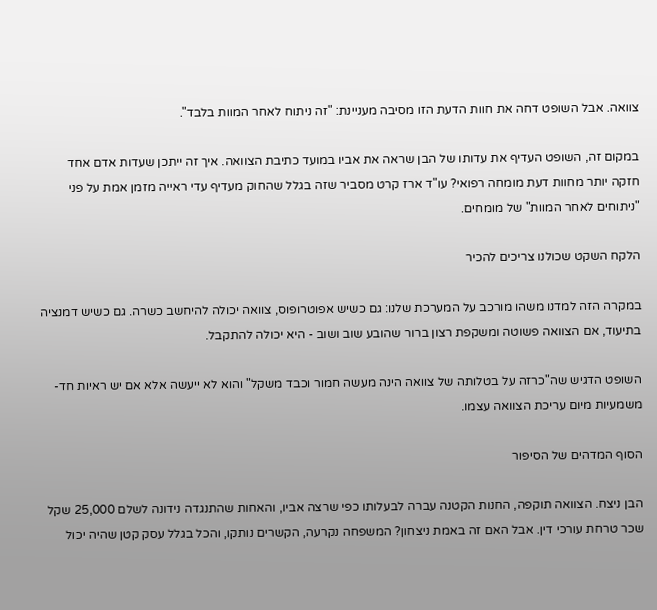צוואה. אבל השופט דחה את חוות הדעת הזו מסיבה מעניינת: "זה ניתוח לאחר המוות בלבד".

במקום זה, השופט העדיף את עדותו של הבן שראה את אביו במועד כתיבת הצוואה. איך זה ייתכן שעדות אדם אחד חזקה יותר מחוות דעת מומחה רפואי? עו"ד ארז קרט מסביר שזה בגלל שהחוק מעדיף עדי ראייה מזמן אמת על פני "ניתוחים לאחר המוות" של מומחים.

הלקח השקט שכולנו צריכים להכיר

במקרה הזה למדנו משהו מורכב על המערכת שלנו: גם כשיש אפוטרופוס, צוואה יכולה להיחשב כשרה. גם כשיש דמנציה בתיעוד, אם הצוואה פשוטה ומשקפת רצון ברור שהובע שוב ושוב - היא יכולה להתקבל.

השופט הדגיש שה"כרזה על בטלותה של צוואה הינה מעשה חמור וכבד משקל" והוא לא ייעשה אלא אם יש ראיות חד-משמעיות מיום עריכת הצוואה עצמו.

הסוף המדהים של הסיפור

הבן ניצח. הצוואה תוקפה, החנות הקטנה עברה לבעלותו כפי שרצה אביו, והאחות שהתנגדה נידונה לשלם 25,000 שקל שכר טרחת עורכי דין. אבל האם זה באמת ניצחון? המשפחה נקרעה, הקשרים נותקו, והכל בגלל עסק קטן שהיה יכול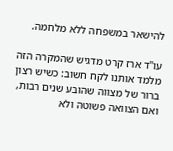להישאר במשפחה ללא מלחמה.

עו"ד ארז קרט מדגיש שהמקרה הזה מלמד אותנו לקח חשוב: כשיש רצון ברור של מצווה שהובע שנים רבות, ואם הצוואה פשוטה ולא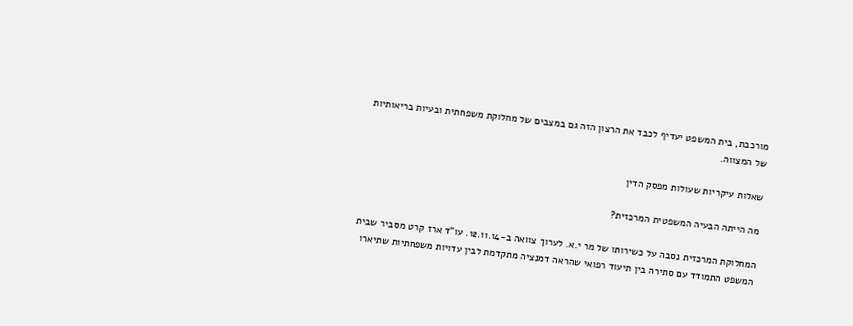מורכבת, בית המשפט יעדיף לכבד את הרצון הזה גם במצבים של מחלוקת משפחתית ובעיות בריאותיות של המצווה.

שאלות עיקריות שעולות מפסק הדין

מה הייתה הבעיה המשפטית המרכזית?

המחלוקת המרכזית נסבה על כשירותו של מר י.א. לערוך צוואה ב-12.11.14. עו"ד ארז קרט מסביר שבית המשפט התמודד עם סתירה בין תיעוד רפואי שהראה דמנציה מתקדמת לבין עדויות משפחתיות שתיארו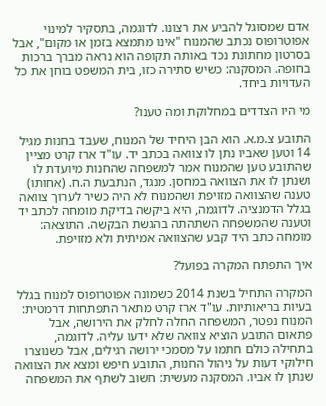אדם שמסוגל להביע את רצונו. לדוגמה, בתסקיר למינוי אפוטרופוס נכתב שהמנוח "אינו מתמצא בזמן או מקום", אבל בסרטון מחתונת נכד באותה תקופה הוא נראה מברך ברכות בחופה. המסקנה: כשיש סתירה כזו, בית המשפט בוחן את כל העדויות ביחד.

מי היו הצדדים במחלוקת ומה טענו?

התובע צ.מ.א. הוא הבן היחיד של המנוח, שעבד בחנות מגיל 14 וטען שאביו נתן לו צוואה בכתב יד. עו"ד ארז קרט מציין שהתובע טען שהמנוח אמר למשפחה שהחנות מיועדת לו ושנתן לו את הצוואה במחסן. מנגד, הנתבעת ה.ח. (אחותו) טענה שהצוואה מזויפת ושהמנוח לא היה כשיר לערוך צוואה בגלל הדמנציה. לדוגמה, היא ביקשה בדיקת מומחה לכתב יד וטענה שהמשפחה השתהתה בהגשת הבקשה. התוצאה: מומחה כתב היד קבע שהצוואה אמיתית ולא מזויפת.

איך התפתח המקרה בפועל?

המקרה התחיל בשנת 2014 כשמונה אפוטרופוס למנוח בגלל בעיות בריאותיות. עו"ד ארז קרט מתאר התפתחות דרמטית: המנוח נפטר, המשפחה החלה לחלק את הירושה, אבל פתאום התובע הוציא צוואה שלא ידעו עליה. לדוגמה, בתחילה כולם חתמו על מסמכי ירושה רגילים, אבל כשנוצרו חילוקי דעות על ניהול החנות, התובע חיפש ומצא את הצוואה שנתן לו אביו. המסקנה מעשית: חשוב לשתף את המשפחה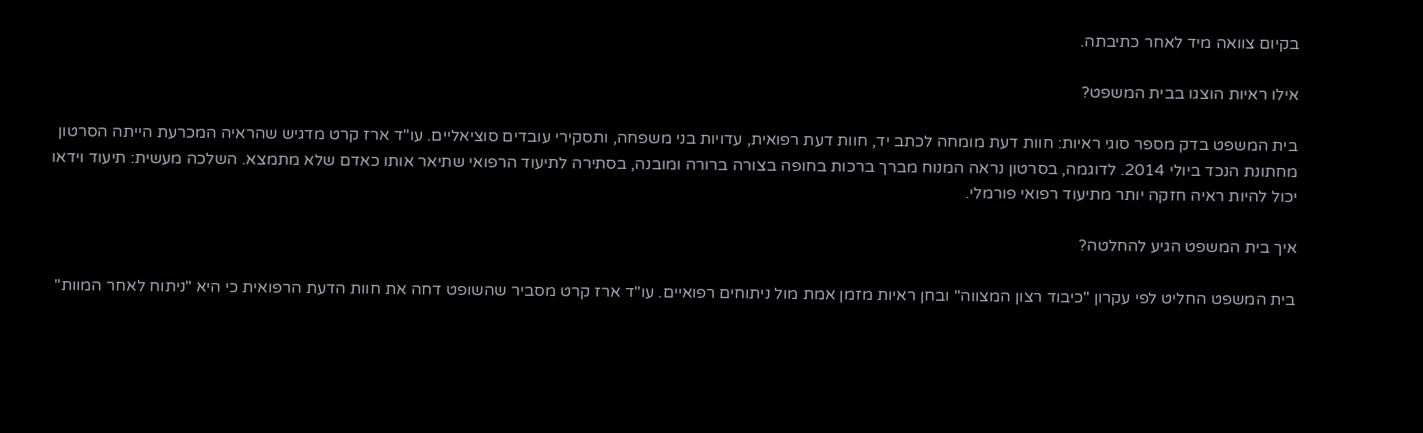בקיום צוואה מיד לאחר כתיבתה.

אילו ראיות הוצגו בבית המשפט?

בית המשפט בדק מספר סוגי ראיות: חוות דעת מומחה לכתב יד, חוות דעת רפואית, עדויות בני משפחה, ותסקירי עובדים סוציאליים. עו"ד ארז קרט מדגיש שהראיה המכרעת הייתה הסרטון מחתונת הנכד ביולי 2014. לדוגמה, בסרטון נראה המנוח מברך ברכות בחופה בצורה ברורה ומובנה, בסתירה לתיעוד הרפואי שתיאר אותו כאדם שלא מתמצא. השלכה מעשית: תיעוד וידאו יכול להיות ראיה חזקה יותר מתיעוד רפואי פורמלי.

איך בית המשפט הגיע להחלטה?

בית המשפט החליט לפי עקרון "כיבוד רצון המצווה" ובחן ראיות מזמן אמת מול ניתוחים רפואיים. עו"ד ארז קרט מסביר שהשופט דחה את חוות הדעת הרפואית כי היא "ניתוח לאחר המוות"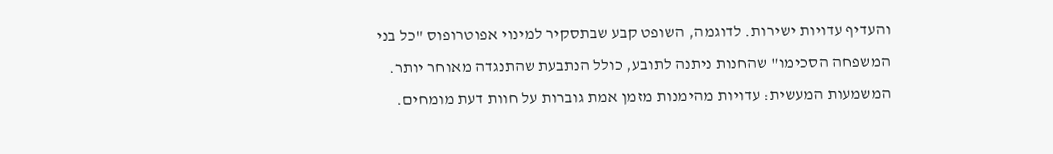והעדיף עדויות ישירות. לדוגמה, השופט קבע שבתסקיר למינוי אפוטרופוס "כל בני המשפחה הסכימו" שהחנות ניתנה לתובע, כולל הנתבעת שהתנגדה מאוחר יותר. המשמעות המעשית: עדויות מהימנות מזמן אמת גוברות על חוות דעת מומחים.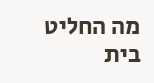מה החליט בית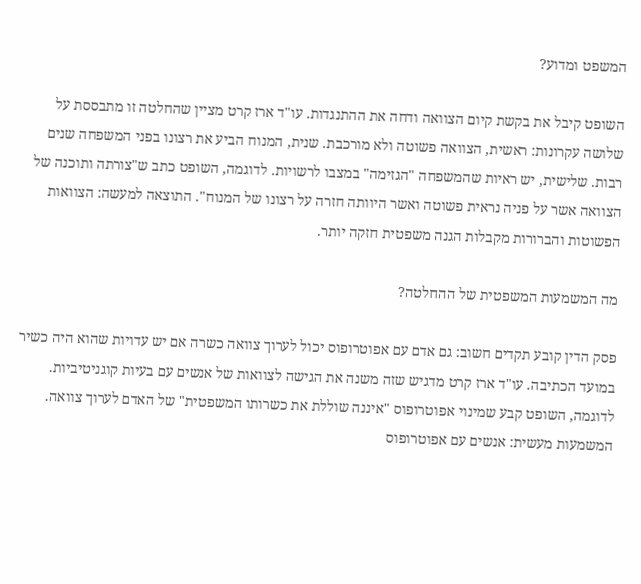המשפט ומדוע?

השופט קיבל את בקשת קיום הצוואה ודחה את ההתנגדות. עו"ד ארז קרט מציין שהחלטה זו מתבססת על שלושה עקרונות: ראשית, הצוואה פשוטה ולא מורכבת. שנית, המנוח הביע את רצונו בפני המשפחה שנים רבות. שלישית, יש ראיות שהמשפחה "הגזימה" במצבו לרשויות. לדוגמה, השופט כתב ש"צורתה ותוכנה של הצוואה אשר על פניה נראית פשוטה ואשר היוותה חזרה על רצונו של המנוח". התוצאה למעשה: הצוואות הפשוטות והברורות מקבלות הגנה משפטית חזקה יותר.

מה המשמעות המשפטית של ההחלטה?

פסק הדין קובע תקדים חשוב: גם אדם עם אפוטרופוס יכול לערוך צוואה כשרה אם יש עדויות שהוא היה כשיר במועד הכתיבה. עו"ד ארז קרט מדגיש שזה משנה את הגישה לצוואות של אנשים עם בעיות קוגניטיביות. לדוגמה, השופט קבע שמינוי אפוטרופוס "איננה שוללת את כשרותו המשפטית" של האדם לערוך צוואה. המשמעות מעשית: אנשים עם אפוטרופוס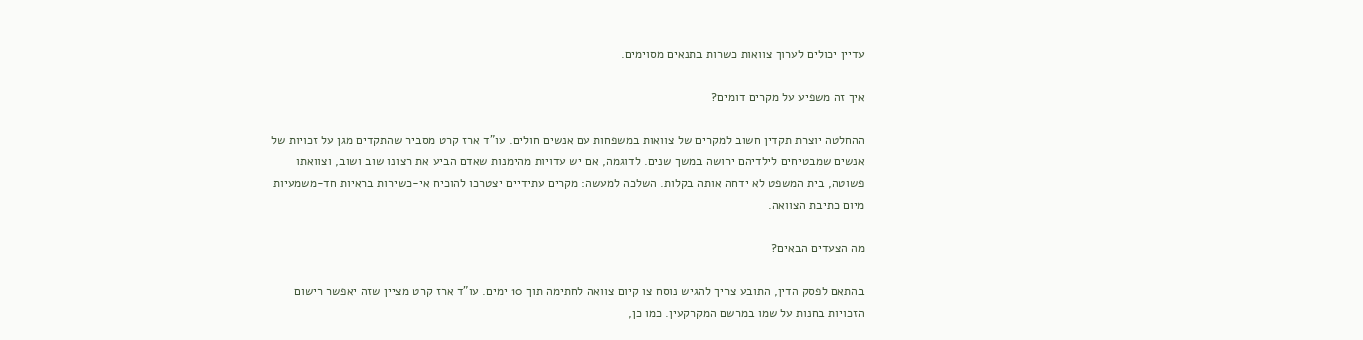עדיין יכולים לערוך צוואות כשרות בתנאים מסוימים.

איך זה משפיע על מקרים דומים?

ההחלטה יוצרת תקדין חשוב למקרים של צוואות במשפחות עם אנשים חולים. עו"ד ארז קרט מסביר שהתקדים מגן על זכויות של אנשים שמבטיחים לילדיהם ירושה במשך שנים. לדוגמה, אם יש עדויות מהימנות שאדם הביע את רצונו שוב ושוב, וצוואתו פשוטה, בית המשפט לא ידחה אותה בקלות. השלכה למעשה: מקרים עתידיים יצטרכו להוכיח אי-כשירות בראיות חד-משמעיות מיום כתיבת הצוואה.

מה הצעדים הבאים?

בהתאם לפסק הדין, התובע צריך להגיש נוסח צו קיום צוואה לחתימה תוך 10 ימים. עו"ד ארז קרט מציין שזה יאפשר רישום הזכויות בחנות על שמו במרשם המקרקעין. כמו כן,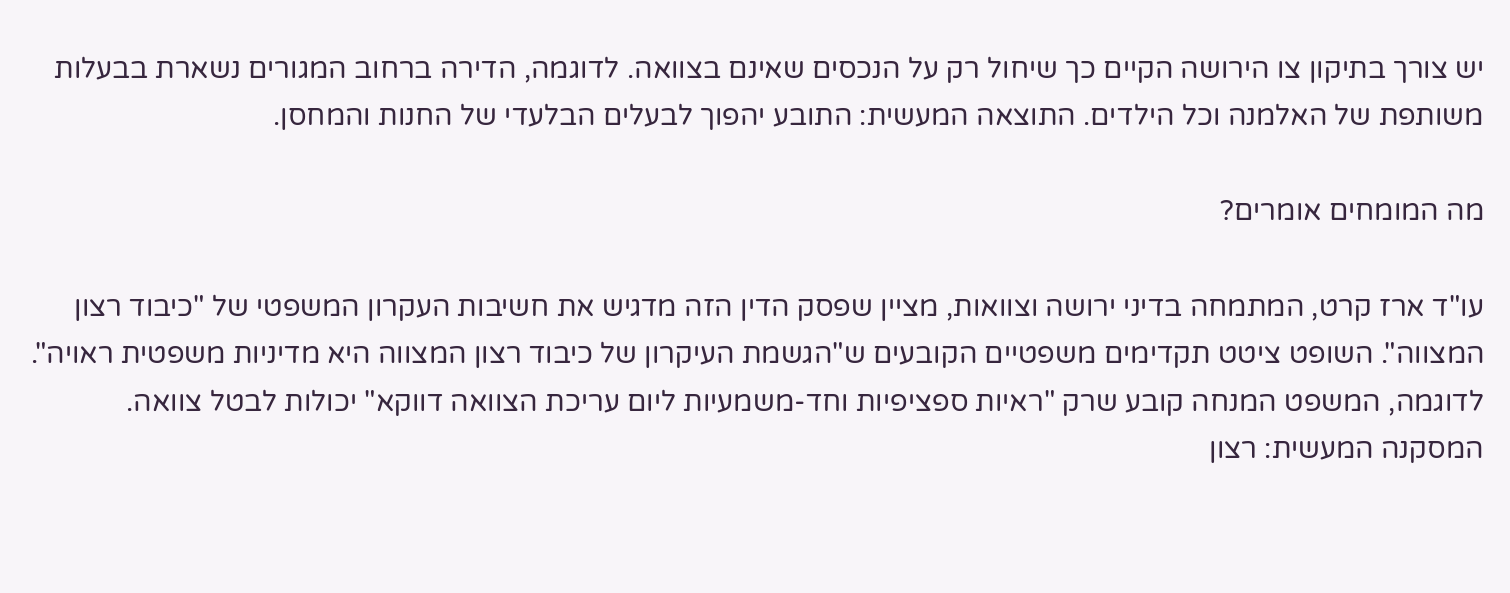יש צורך בתיקון צו הירושה הקיים כך שיחול רק על הנכסים שאינם בצוואה. לדוגמה, הדירה ברחוב המגורים נשארת בבעלות משותפת של האלמנה וכל הילדים. התוצאה המעשית: התובע יהפוך לבעלים הבלעדי של החנות והמחסן.

מה המומחים אומרים?

עו"ד ארז קרט, המתמחה בדיני ירושה וצוואות, מציין שפסק הדין הזה מדגיש את חשיבות העקרון המשפטי של "כיבוד רצון המצווה". השופט ציטט תקדימים משפטיים הקובעים ש"הגשמת העיקרון של כיבוד רצון המצווה היא מדיניות משפטית ראויה". לדוגמה, המשפט המנחה קובע שרק "ראיות ספציפיות וחד-משמעיות ליום עריכת הצוואה דווקא" יכולות לבטל צוואה. המסקנה המעשית: רצון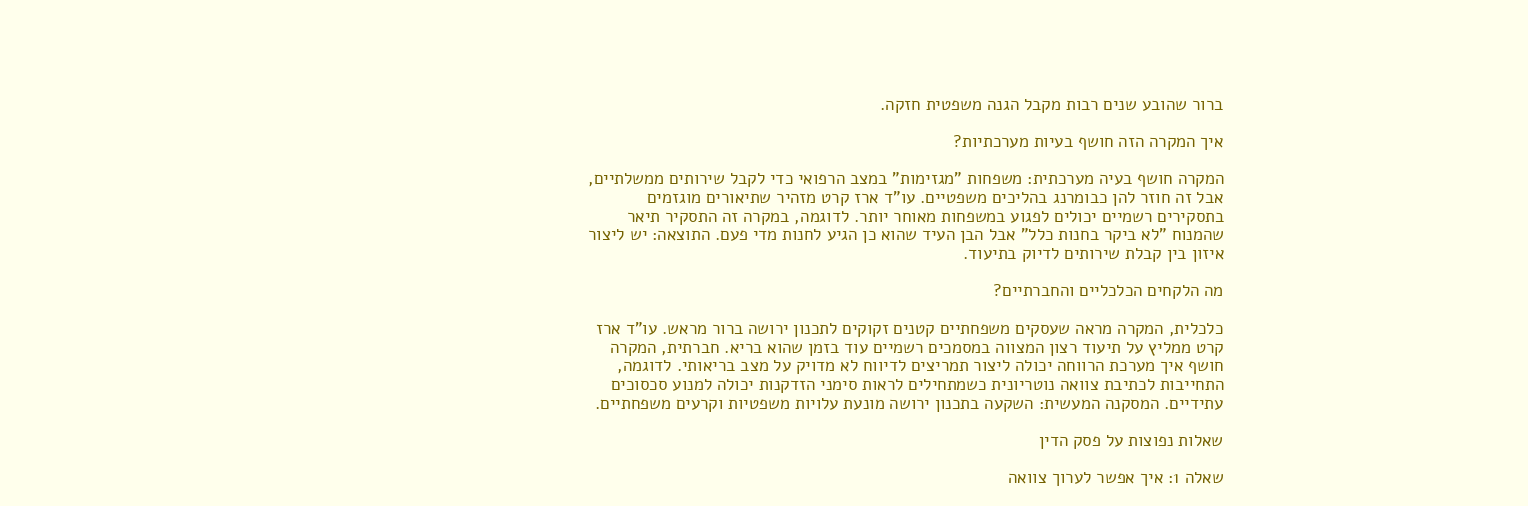ברור שהובע שנים רבות מקבל הגנה משפטית חזקה.

איך המקרה הזה חושף בעיות מערכתיות?

המקרה חושף בעיה מערכתית: משפחות "מגזימות" במצב הרפואי כדי לקבל שירותים ממשלתיים, אבל זה חוזר להן כבומרנג בהליכים משפטיים. עו"ד ארז קרט מזהיר שתיאורים מוגזמים בתסקירים רשמיים יכולים לפגוע במשפחות מאוחר יותר. לדוגמה, במקרה זה התסקיר תיאר שהמנוח "לא ביקר בחנות כלל" אבל הבן העיד שהוא כן הגיע לחנות מדי פעם. התוצאה: יש ליצור איזון בין קבלת שירותים לדיוק בתיעוד.

מה הלקחים הכלכליים והחברתיים?

כלכלית, המקרה מראה שעסקים משפחתיים קטנים זקוקים לתכנון ירושה ברור מראש. עו"ד ארז קרט ממליץ על תיעוד רצון המצווה במסמכים רשמיים עוד בזמן שהוא בריא. חברתית, המקרה חושף איך מערכת הרווחה יכולה ליצור תמריצים לדיווח לא מדויק על מצב בריאותי. לדוגמה, התחייבות לכתיבת צוואה נוטריונית כשמתחילים לראות סימני הזדקנות יכולה למנוע סכסוכים עתידיים. המסקנה המעשית: השקעה בתכנון ירושה מונעת עלויות משפטיות וקרעים משפחתיים.

שאלות נפוצות על פסק הדין

שאלה 1: איך אפשר לערוך צוואה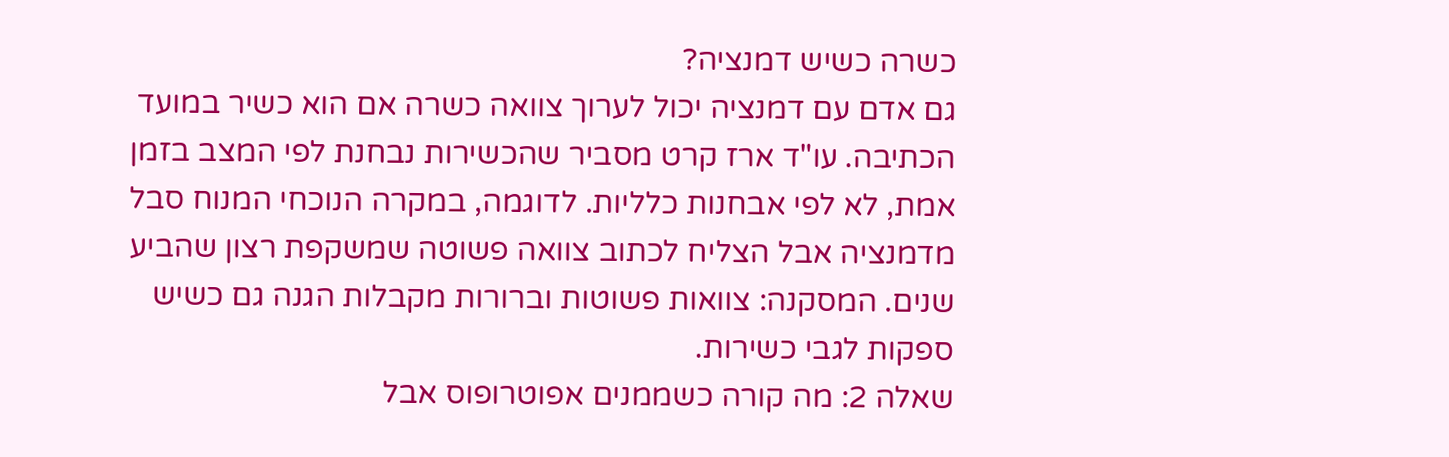כשרה כשיש דמנציה?
גם אדם עם דמנציה יכול לערוך צוואה כשרה אם הוא כשיר במועד הכתיבה. עו"ד ארז קרט מסביר שהכשירות נבחנת לפי המצב בזמן אמת, לא לפי אבחנות כלליות. לדוגמה, במקרה הנוכחי המנוח סבל מדמנציה אבל הצליח לכתוב צוואה פשוטה שמשקפת רצון שהביע שנים. המסקנה: צוואות פשוטות וברורות מקבלות הגנה גם כשיש ספקות לגבי כשירות.
שאלה 2: מה קורה כשממנים אפוטרופוס אבל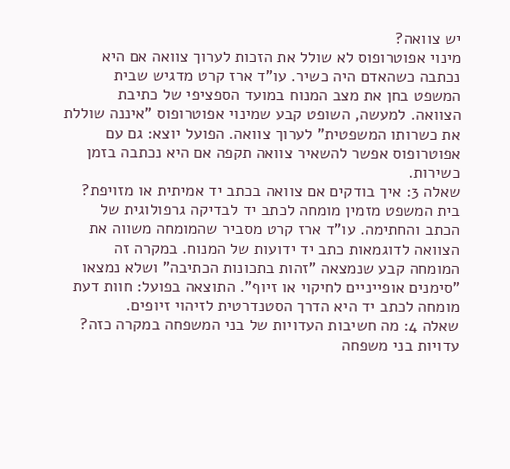יש צוואה?
מינוי אפוטרופוס לא שולל את הזכות לערוך צוואה אם היא נכתבה כשהאדם היה כשיר. עו"ד ארז קרט מדגיש שבית המשפט בחן את מצב המנוח במועד הספציפי של כתיבת הצוואה. למעשה, השופט קבע שמינוי אפוטרופוס "איננה שוללת את כשרותו המשפטית" לערוך צוואה. הפועל יוצא: גם עם אפוטרופוס אפשר להשאיר צוואה תקפה אם היא נכתבה בזמן כשירות.
שאלה 3: איך בודקים אם צוואה בכתב יד אמיתית או מזויפת?
בית המשפט מזמין מומחה לכתב יד לבדיקה גרפולוגית של הכתב והחתימה. עו"ד ארז קרט מסביר שהמומחה משווה את הצוואה לדוגמאות כתב יד ידועות של המנוח. במקרה זה המומחה קבע שנמצאה "זהות בתכונות הכתיבה" ושלא נמצאו "סימנים אופייניים לחיקוי או זיוף". התוצאה בפועל: חוות דעת מומחה לכתב יד היא הדרך הסטנדרטית לזיהוי זיופים.
שאלה 4: מה חשיבות העדויות של בני המשפחה במקרה כזה?
עדויות בני משפחה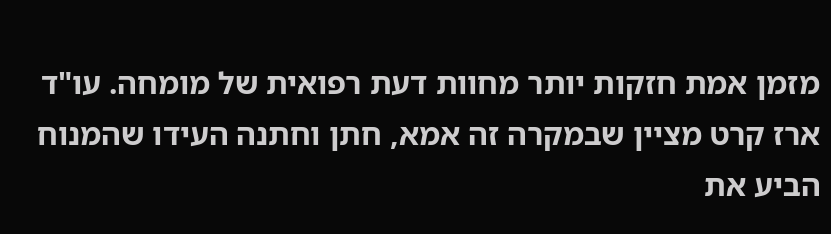מזמן אמת חזקות יותר מחוות דעת רפואית של מומחה. עו"ד ארז קרט מציין שבמקרה זה אמא, חתן וחתנה העידו שהמנוח הביע את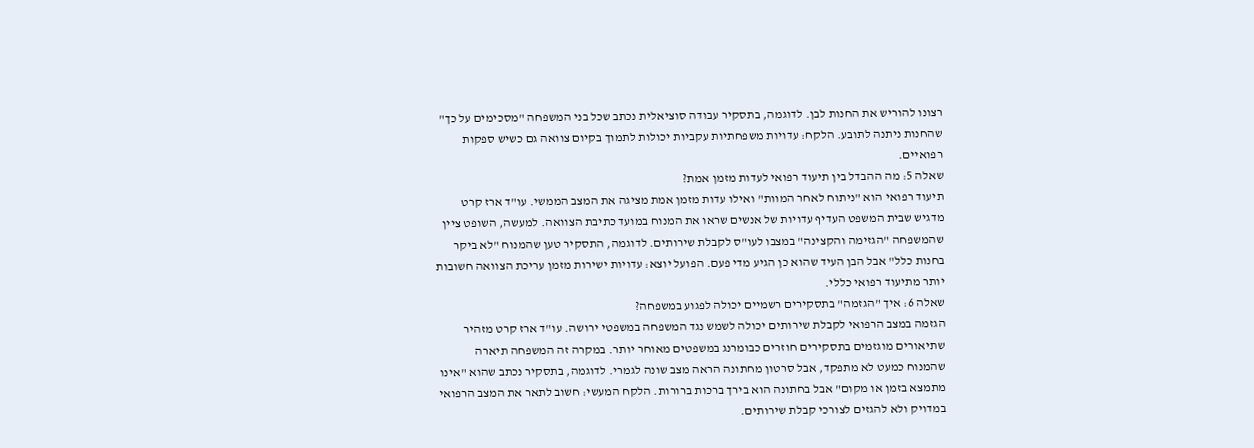רצונו להוריש את החנות לבן. לדוגמה, בתסקיר עבודה סוציאלית נכתב שכל בני המשפחה "מסכימים על כך" שהחנות ניתנה לתובע. הלקח: עדויות משפחתיות עקביות יכולות לתמוך בקיום צוואה גם כשיש ספקות רפואיים.
שאלה 5: מה ההבדל בין תיעוד רפואי לעדות מזמן אמת?
תיעוד רפואי הוא "ניתוח לאחר המוות" ואילו עדות מזמן אמת מציגה את המצב הממשי. עו"ד ארז קרט מדגיש שבית המשפט העדיף עדויות של אנשים שראו את המנוח במועד כתיבת הצוואה. למעשה, השופט ציין שהמשפחה "הגזימה והקצינה" במצבו לעו"ס לקבלת שירותים. לדוגמה, התסקיר טען שהמנוח "לא ביקר בחנות כלל" אבל הבן העיד שהוא כן הגיע מדי פעם. הפועל יוצא: עדויות ישירות מזמן עריכת הצוואה חשובות יותר מתיעוד רפואי כללי.
שאלה 6: איך "הגזמה" בתסקירים רשמיים יכולה לפגוע במשפחה?
הגזמה במצב הרפואי לקבלת שירותים יכולה לשמש נגד המשפחה במשפטי ירושה. עו"ד ארז קרט מזהיר שתיאורים מוגזמים בתסקירים חוזרים כבומרנג במשפטים מאוחר יותר. במקרה זה המשפחה תיארה שהמנוח כמעט לא מתפקד, אבל סרטון מחתונה הראה מצב שונה לגמרי. לדוגמה, בתסקיר נכתב שהוא "אינו מתמצא בזמן או מקום" אבל בחתונה הוא בירך ברכות ברורות. הלקח המעשי: חשוב לתאר את המצב הרפואי במדויק ולא להגזים לצורכי קבלת שירותים.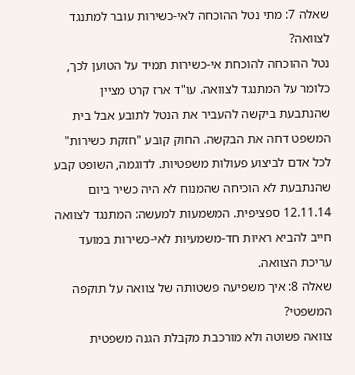שאלה 7: מתי נטל ההוכחה לאי-כשירות עובר למתנגד לצוואה?
נטל ההוכחה להוכחת אי-כשירות תמיד על הטוען לכך, כלומר על המתנגד לצוואה. עו"ד ארז קרט מציין שהנתבעת ביקשה להעביר את הנטל לתובע אבל בית המשפט דחה את הבקשה. החוק קובע "חזקת כשירות" לכל אדם לביצוע פעולות משפטיות. לדוגמה, השופט קבע שהנתבעת לא הוכיחה שהמנוח לא היה כשיר ביום 12.11.14 ספציפית. המשמעות למעשה: המתנגד לצוואה חייב להביא ראיות חד-משמעיות לאי-כשירות במועד עריכת הצוואה.
שאלה 8: איך משפיעה פשטותה של צוואה על תוקפה המשפטי?
צוואה פשוטה ולא מורכבת מקבלת הגנה משפטית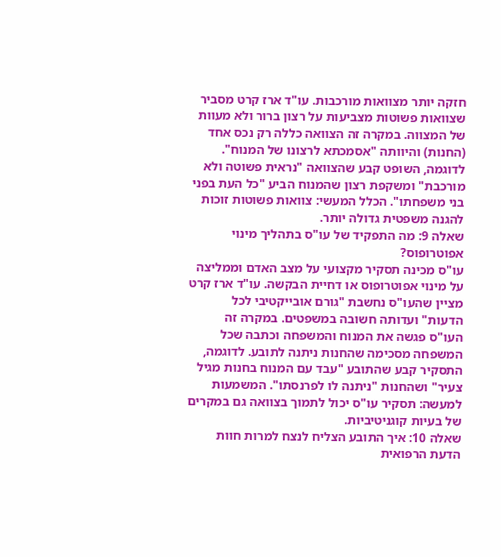חזקה יותר מצוואות מורכבות. עו"ד ארז קרט מסביר שצוואות פשוטות מצביעות על רצון ברור ולא מעוות של המצווה. במקרה זה הצוואה כללה רק נכס אחד (החנות) והיוותה "אסמכתא לרצונו של המנוח". לדוגמה, השופט קבע שהצוואה "נראית פשוטה ולא מורכבת" ומשקפת רצון שהמנוח הביע "כל העת בפני בני משפחתו". הכלל המעשי: צוואות פשוטות זוכות להגנה משפטית גדולה יותר.
שאלה 9: מה התפקיד של עו"ס בתהליך מינוי אפוטרופוס?
עו"ס מכינה תסקיר מקצועי על מצב האדם וממליצה על מינוי אפוטרופוס או דחיית הבקשה. עו"ד ארז קרט מציין שהעו"ס נחשבת "גורם אובייקטיבי לכל הדעות" ועדותה חשובה במשפטים. במקרה זה העו"ס פגשה את המנוח והמשפחה וכתבה שכל המשפחה מסכימה שהחנות ניתנה לתובע. לדוגמה, התסקיר קבע שהתובע "עבד עם המנוח בחנות מגיל צעיר" ושהחנות "ניתנה לו לפרנסתו". המשמעות למעשה: תסקיר עו"ס יכול לתמוך בצוואה גם במקרים של בעיות קוגניטיביות.
שאלה 10: איך התובע הצליח לנצח למרות חוות הדעת הרפואית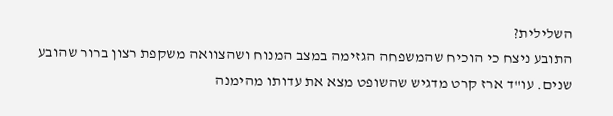השלילית?
התובע ניצח כי הוכיח שהמשפחה הגזימה במצב המנוח ושהצוואה משקפת רצון ברור שהובע שנים. עו"ד ארז קרט מדגיש שהשופט מצא את עדותו מהימנה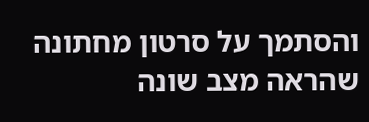והסתמך על סרטון מחתונה שהראה מצב שונה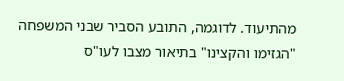מהתיעוד. לדוגמה, התובע הסביר שבני המשפחה "הגזימו והקצינו" בתיאור מצבו לעו"ס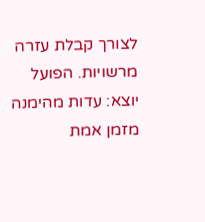לצורך קבלת עזרה מרשויות. הפועל יוצא: עדות מהימנה מזמן אמת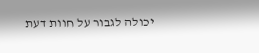יכולה לגבור על חוות דעת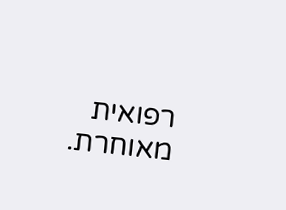רפואית מאוחרת.